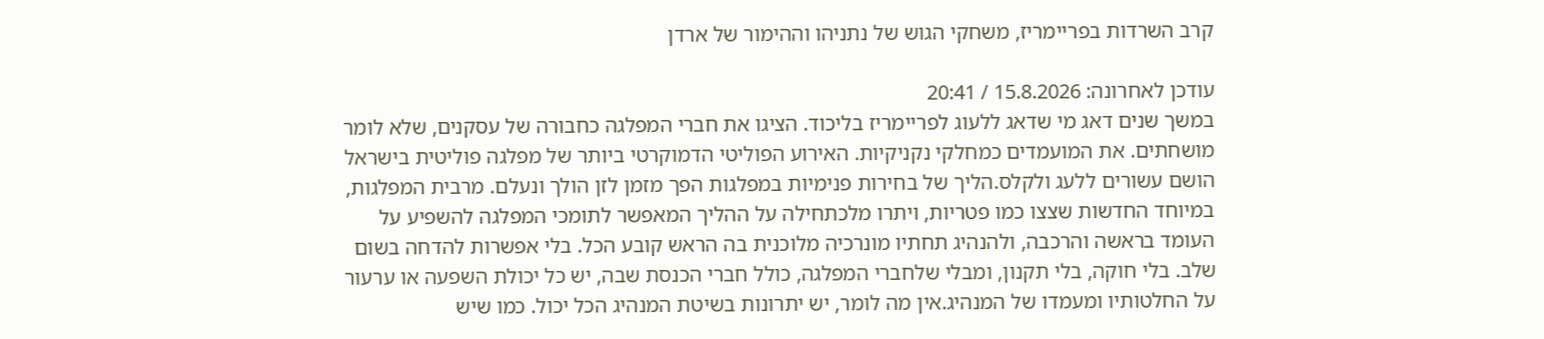קרב השרדות בפריימריז, משחקי הגוש של נתניהו וההימור של ארדן

עודכן לאחרונה: 15.8.2026 / 20:41
במשך שנים דאג מי שדאג ללעוג לפריימריז בליכוד. הציגו את חברי המפלגה כחבורה של עסקנים, שלא לומר מושחתים. את המועמדים כמחלקי נקניקיות. האירוע הפוליטי הדמוקרטי ביותר של מפלגה פוליטית בישראל הושם עשורים ללעג ולקלס.הליך של בחירות פנימיות במפלגות הפך מזמן לזן הולך ונעלם. מרבית המפלגות, במיוחד החדשות שצצו כמו פטריות, ויתרו מלכתחילה על ההליך המאפשר לתומכי המפלגה להשפיע על העומד בראשה והרכבה, ולהנהיג תחתיו מונרכיה מלוכנית בה הראש קובע הכל. בלי אפשרות להדחה בשום שלב. בלי חוקה, בלי תקנון, ומבלי שלחברי המפלגה, כולל חברי הכנסת שבה, יש כל יכולת השפעה או ערעור על החלטותיו ומעמדו של המנהיג.אין מה לומר, יש יתרונות בשיטת המנהיג הכל יכול. כמו שיש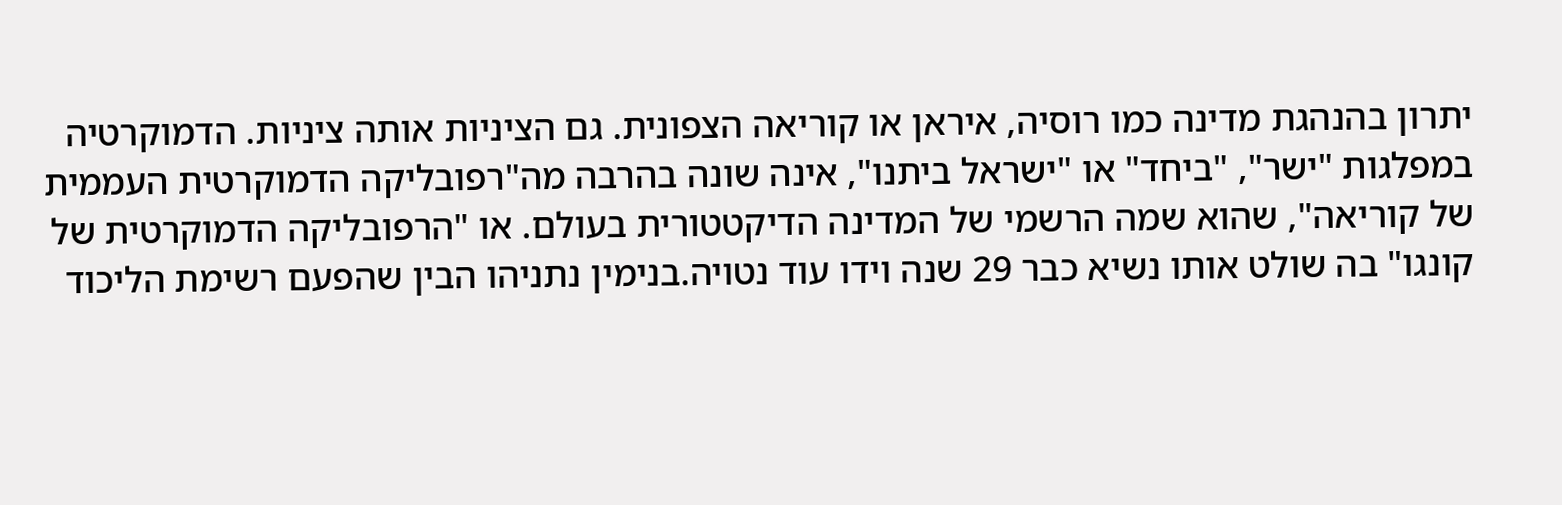יתרון בהנהגת מדינה כמו רוסיה, איראן או קוריאה הצפונית. גם הציניות אותה ציניות. הדמוקרטיה במפלגות "ישר", "ביחד" או "ישראל ביתנו", אינה שונה בהרבה מה"רפובליקה הדמוקרטית העממית של קוריאה", שהוא שמה הרשמי של המדינה הדיקטטורית בעולם. או "הרפובליקה הדמוקרטית של קונגו" בה שולט אותו נשיא כבר 29 שנה וידו עוד נטויה.בנימין נתניהו הבין שהפעם רשימת הליכוד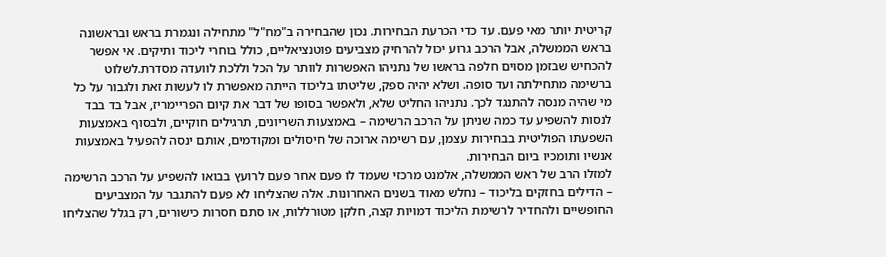קריטית יותר מאי פעם. עד כדי הכרעת הבחירות. נכון שהבחירה ב"מח"ל" מתחילה ונגמרת בראש ובראשונה בראש הממשלה, אבל הרכב גרוע יכול להרחיק מצביעים פוטנציאליים, כולל בוחרי ליכוד ותיקים. אי אפשר להכחיש שבזמן מסוים חלפה בראשו של נתניהו האפשרות לוותר על הכל וללכת לוועדה מסדרת.לשלוט ברשימה מתחילתה ועד סופה. ושלא יהיה ספק, שליטתו בליכוד הייתה מאפשרת לו לעשות זאת ולגבור על כל מי שהיה מנסה להתנגד לכך. נתניהו החליט שלא, ולאפשר בסופו של דבר את קיום הפריימריז, אבל בד בבד לנסות להשפיע עד כמה שניתן על הרכב הרשימה – באמצעות השריונים, תרגילים חוקיים, ולבסוף באמצעות השפעתו הפוליטית בבחירות עצמן, עם רשימה ארוכה של חיסולים ומקודמים, אותם ינסה להפעיל באמצעות אנשיו ותומכיו ביום הבחירות.
למזלו הרב של ראש הממשלה, אלמנט מרכזי שעמד לו פעם אחר פעם לרועץ בבואו להשפיע על הרכב הרשימה – הדילים בחזקים בליכוד – נחלש מאוד בשנים האחרונות. אלה שהצליחו לא פעם להתגבר על המצביעים החופשיים ולהחדיר לרשימת הליכוד דמויות קצה, חלקן מטורללות, או סתם חסרות כישורים, רק בגלל שהצליחו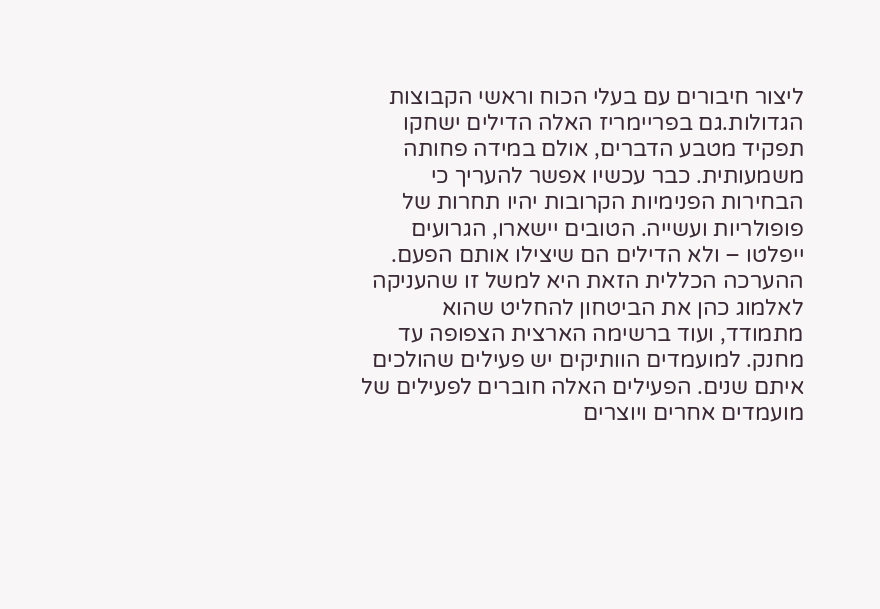ליצור חיבורים עם בעלי הכוח וראשי הקבוצות הגדולות.גם בפריימריז האלה הדילים ישחקו תפקיד מטבע הדברים, אולם במידה פחותה משמעותית. כבר עכשיו אפשר להעריך כי הבחירות הפנימיות הקרובות יהיו תחרות של פופולריות ועשייה. הטובים יישארו, הגרועים ייפלטו – ולא הדילים הם שיצילו אותם הפעם. ההערכה הכללית הזאת היא למשל זו שהעניקה לאלמוג כהן את הביטחון להחליט שהוא מתמודד, ועוד ברשימה הארצית הצפופה עד מחנק. למועמדים הוותיקים יש פעילים שהולכים איתם שנים. הפעילים האלה חוברים לפעילים של מועמדים אחרים ויוצרים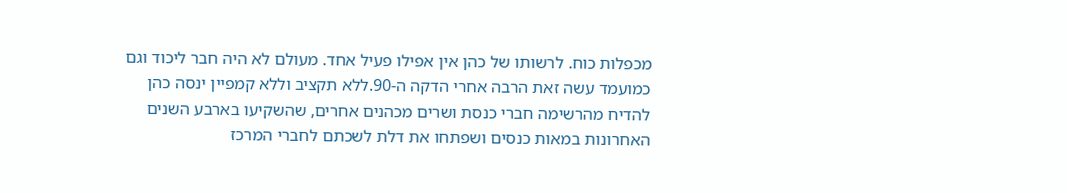מכפלות כוח. לרשותו של כהן אין אפילו פעיל אחד. מעולם לא היה חבר ליכוד וגם כמועמד עשה זאת הרבה אחרי הדקה ה-90.ללא תקציב וללא קמפיין ינסה כהן להדיח מהרשימה חברי כנסת ושרים מכהנים אחרים, שהשקיעו בארבע השנים האחרונות במאות כנסים ושפתחו את דלת לשכתם לחברי המרכז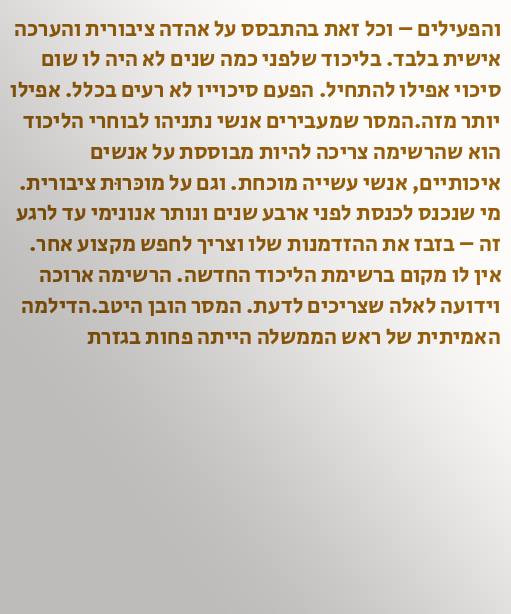והפעילים – וכל זאת בהתבסס על אהדה ציבורית והערכה אישית בלבד. בליכוד שלפני כמה שנים לא היה לו שום סיכוי אפילו להתחיל. הפעם סיכוייו לא רעים בכלל. אפילו יותר מזה.המסר שמעבירים אנשי נתניהו לבוחרי הליכוד הוא שהרשימה צריכה להיות מבוססת על אנשים איכותיים, אנשי עשייה מוכחת. וגם על מוכּרוּת ציבורית. מי שנכנס לכנסת לפני ארבע שנים ונותר אנונימי עד לרגע זה – בזבז את ההזדמנות שלו וצריך לחפש מקצוע אחר. אין לו מקום ברשימת הליכוד החדשה. הרשימה ארוכה וידועה לאלה שצריכים לדעת. המסר הובן היטב.הדילמה האמיתית של ראש הממשלה הייתה פחות בגזרת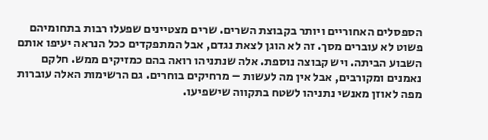הספסלים האחוריים ויותר בקבוצת השרים. שרים מצטיינים שפעלו רבות בתחומיהם פשוט לא עוברים מסך. זה לא הוגן לצאת נגדם, אבל המתפקדים ככל הנראה יעיפו אותם השבוע הביתה. ויש קבוצה נוספת. אלה שנתניהו רואה בהם כמזיקים ממש. חלקם נאמנים ומקורבים, אבל אין מה לעשות – מרחיקים בוחרים. גם הרשימות האלה עוברות מפה לאוזן מאנשי נתניהו לשטח בתקווה שישפיעו.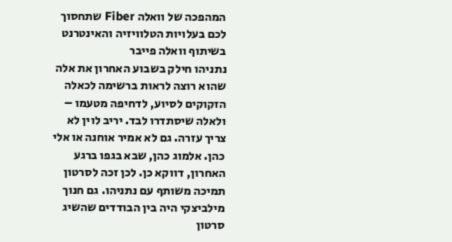המהפכה של וואלה Fiber שתחסוך לכם בעלויות הטלוויזיה והאינטרנט
בשיתוף וואלה פייבר
נתניהו חילק בשבוע האחרון את אלה שהוא רוצה לראות ברשימה לכאלה הזקוקים לסיוע, לדחיפה מטעמו – ולאלה שיסתדרו לבד. יריב לוין לא צריך עזרה. גם לא אמיר אוחנה או אלי כהן. אלמוג כהן, שבא בגפו ברגע האחרון, דווקא כן. לכן זכה לסרטון תמיכה משותף עם נתניהו. גם חנוך מילביצקי היה בין הבודדים שהשיג סרטון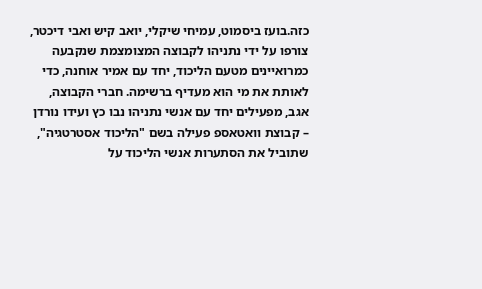כזה.בועז ביסמוט, עמיחי שיקלי, יואב קיש ואבי דיכטר, צורפו על ידי נתניהו לקבוצה המצומצמת שנקבעה כמרואיינים מטעם הליכוד, יחד עם אמיר אוחנה, כדי לאותת את מי הוא מעדיף ברשימה. חברי הקבוצה, אגב, מפעילים יחד עם אנשי נתניהו נבו כץ ועידו נורדן – קבוצת וואטאספ פעילה בשם "הליכוד אסטרטגיה", שתוביל את הסתערות אנשי הליכוד על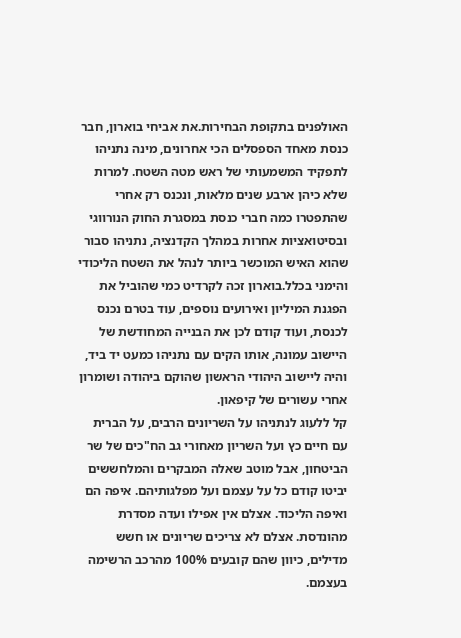האולפנים בתקופת הבחירות.את אביחי בוארון, חבר כנסת מאחד הספסלים הכי אחרונים, מינה נתניהו לתפקיד המשמעותי של ראש מטה השטח. למרות שלא כיהן ארבע שנים מלאות, ונכנס רק אחרי שהתפטרו כמה חברי כנסת במסגרת החוק הנורווגי ובסיטואציות אחרות במהלך הקדנציה, נתניהו סבור שהוא האיש המוכשר ביותר לנהל את השטח הליכודי והימני בכלל.בוארון זכה לקרדיט כמי שהוביל את הפגנת המיליון ואירועים נוספים, עוד בטרם נכנס לכנסת, ועוד קודם לכן את הבנייה המחודשת של היישוב עמונה, אותו הקים עם נתניהו כמעט יד ביד, והיה ליישוב היהודי הראשון שהוקם ביהודה ושומרון אחרי עשורים של קיפאון.
קל ללעוג לנתניהו על השריונים הרבים, על הברית עם חיים כץ ועל השריון מאחורי גב הח"כים של שר הביטחון, אבל מוטב שאלה המבקרים והמלחששים יביטו קודם כל על עצמם ועל מפלגותיהם. איפה הם ואיפה הליכוד. אצלם אין אפילו ועדה מסדרת מהונדסת. אצלם לא צריכים שריונים או חשש מדילים, כיוון שהם קובעים 100% מהרכב הרשימה בעצמם.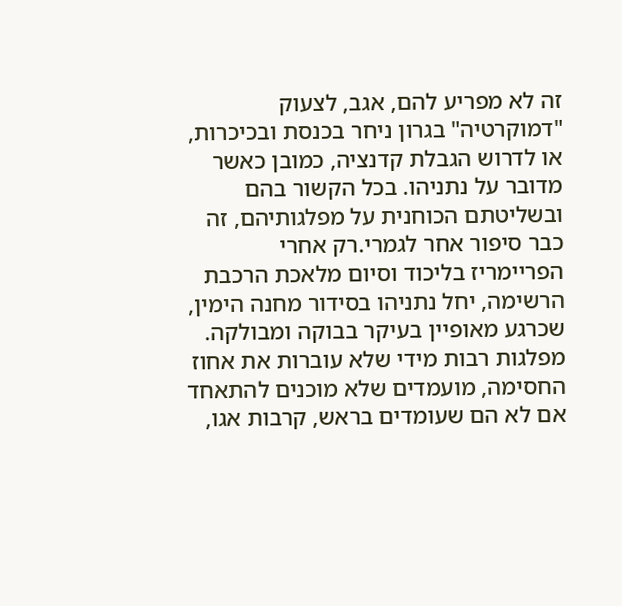זה לא מפריע להם, אגב, לצעוק "דמוקרטיה" בגרון ניחר בכנסת ובכיכרות, או לדרוש הגבלת קדנציה, כמובן כאשר מדובר על נתניהו. בכל הקשור בהם ובשליטתם הכוחנית על מפלגותיהם, זה כבר סיפור אחר לגמרי.רק אחרי הפריימריז בליכוד וסיום מלאכת הרכבת הרשימה, יחל נתניהו בסידור מחנה הימין, שכרגע מאופיין בעיקר בבוקה ומבולקה. מפלגות רבות מידי שלא עוברות את אחוז החסימה, מועמדים שלא מוכנים להתאחד אם לא הם שעומדים בראש, קרבות אגו,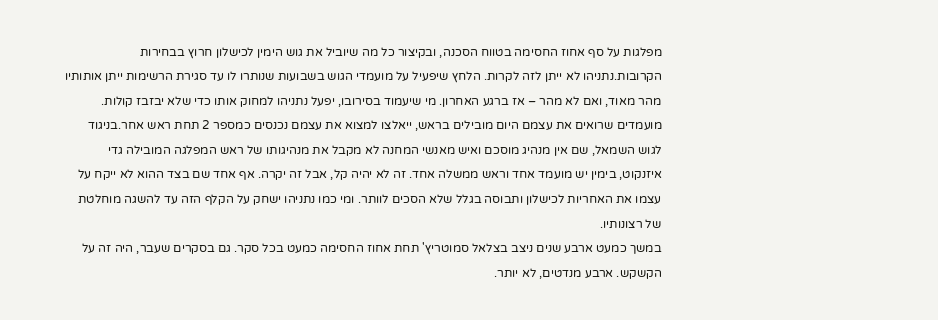מפלגות על סף אחוז החסימה בטווח הסכנה, ובקיצור כל מה שיוביל את גוש הימין לכישלון חרוץ בבחירות הקרובות.נתניהו לא ייתן לזה לקרות. הלחץ שיפעיל על מועמדי הגוש בשבועות שנותרו לו עד סגירת הרשימות ייתן אותותיו מהר מאוד, ואם לא מהר – אז ברגע האחרון. מי שיעמוד בסירובו, יפעל נתניהו למחוק אותו כדי שלא יבזבז קולות. מועמדים שרואים את עצמם היום מובילים בראש, ייאלצו למצוא את עצמם נכנסים כמספר 2 תחת ראש אחר.בניגוד לגוש השמאל, שם אין מנהיג מוסכם ואיש מאנשי המחנה לא מקבל את מנהיגותו של ראש המפלגה המובילה גדי איזנקוט, בימין יש מועמד אחד וראש ממשלה אחד. זה לא יהיה קל, אבל זה יקרה. אף אחד שם בצד ההוא לא ייקח על עצמו את האחריות לכישלון ותבוסה בגלל שלא הסכים לוותר. ומי כמו נתניהו ישחק על הקלף הזה עד להשגה מוחלטת של רצונותיו.
במשך כמעט ארבע שנים ניצב בצלאל סמוטריץ' תחת אחוז החסימה כמעט בכל סקר. גם בסקרים שעבר, היה זה על הקשקש. ארבע מנדטים, לא יותר.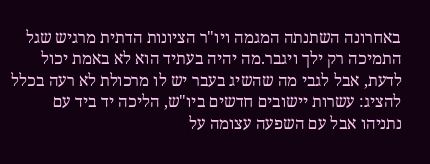באחרונה השתנתה המגמה ויו"ר הציונות הדתית מרגיש שגל התמיכה רק ילך ויגבר.מה יהיה בעתיד הוא לא באמת יכול לדעת, אבל לגבי מה שהשיג בעבר יש לו מרכולת לא רעה בכלל להציג: עשרות יישובים חדשים ביו"ש, הליכה יד ביד עם נתניהו אבל עם השפעה עצומה על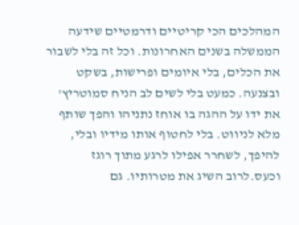המהלכים הכי קריטיים ודרמטיים שידעה הממשלה בשנים האחרונות. וכל זה בלי לשבור את הכלים, בלי איומים ופרישות, בשקט ובצנעה. כמעט בלי לשים לב הניח סמוטריץ' את ידו על ההגה בו אוחז נתניהו והפך שותף מלא לניווט. בלי לחטוף אותו מידיו ובלי, להיפך, לשחרר אפילו לרגע מתוך רוגז וכעס.לרוב השיג את מטרותיו. גם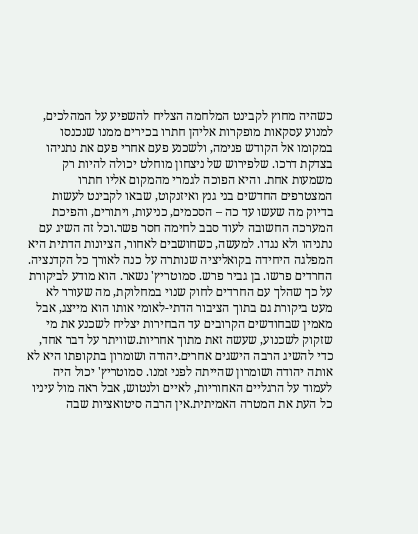כשהיה מחוץ לקבינט המלחמה הצליח להשפיע על המהלכים, למנוע עסקאות מופקרות אליהן חתרו בכירים ממנו שנכנסו במקומו אל הקודש פנימה, ולשכנע פעם אחרי פעם את נתניהו בצדקת דרכו. שלפירוש של ניצחון מוחלט יכולה להיות רק משמעות אחת. והיא הפוכה לגמרי מהמקום אליו חתרו המצטרפים החדשים בני גנץ ואיזנקוט, שבאו לקבינט לעשות בדיוק מה שעשו עד כה – הסכמים, כניעות, ויתורים, והפיכת המערכה החשובה לעוד סבב לחימה חסר פשר.וכל זה השיג עם נתניהו ולא נגדו. למעשה, כשחושבים לאחור, הציונות הדתית היא המפלגה היחידה בקואליציה שנותרה על כנה לאורך כל הקדנציה. החרדים פרשו. בן גביר פרש. סמוטריץ' נשאר. הוא מודע לביקורת על כך שהלך עם החרדים לחוק שנוי במחלוקת, מה שעורר לא מעט ביקורת גם בתוך הציבור הדתי-לאומי אותו הוא מייצג, אבל מאמין שבחודשים הקרובים עד הבחירות יצליח לשכנע את מי שזקוק לשכנוע, שעשה זאת מתוך אחריות.שוויתר על דבר אחד, כדי להשיג הרבה הישגים אחרים.יהודה ושומרון בתקופתו היא לא אותה יהודה ושומרון שהייתה לפני זמנו. סמוטריץ' יכול היה לעמוד על הרגליים האחוריות, לאיים ולנטוש, אבל ראה מול עיניו כל העת את המטרה האמיתית.אין הרבה סיטואציות שבה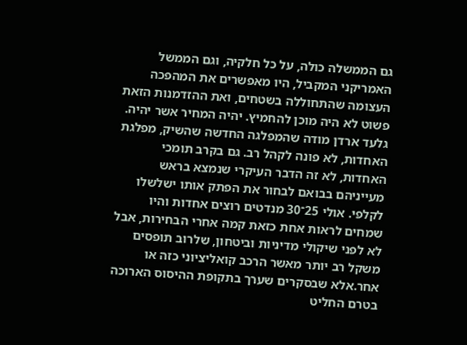גם הממשלה כולה, על כל חלקיה, וגם הממשל האמריקני המקביל, היו מאפשרים את המהפכה העצומה שהתחוללה בשטחים, ואת ההזדמנות הזאת פשוט לא היה מוכן להחמיץ. יהיה המחיר אשר יהיה.
גלעד ארדן מודה שהמפלגה החדשה שהשיק, מפלגת האחדות, לא פונה לקהל רב. גם בקרב תומכי האחדות, לא זה הדבר העיקרי שנמצא בראש מעייניהם בבואם לבחור את הפתק אותו ישלשלו לקלפי. אולי 25־30 מנדטים רוצים אחדות והיו שמחים לראות אחת כזאת קמה אחרי הבחירות, אבל לא לפני שיקולי מדיניות וביטחון, שלרוב תופסים משקל רב יותר מאשר הרכב קואליציוני כזה או אחר.אלא שבסקרים שערך בתקופת ההיסוס הארוכה בטרם החליט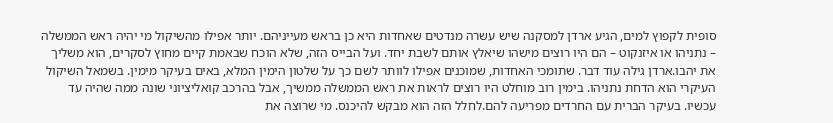סופית לקפוץ למים, הגיע ארדן למסקנה שיש עשרה מנדטים שאחדות היא כן בראש מעייניהם. יותר אפילו מהשיקול מי יהיה ראש הממשלה – נתניהו או איזנקוט – הם היו רוצים מישהו שיאלץ אותם לשבת יחד. ועל הבייס הזה, שלא הוכח שבאמת קיים מחוץ לסקרים, הוא משליך את יהבו.ארדן גילה עוד דבר. שתומכי האחדות, שמוכנים אפילו לוותר לשם כך על שלטון הימין המלא, באים בעיקר מימין. בשמאל השיקול העיקרי הוא הדחת נתניהו. בימין רוב מוחלט היו רוצים לראות את ראש הממשלה ממשיך, אבל בהרכב קואליציוני שונה ממה שהיה עד עכשיו. בעיקר הברית עם החרדים מפריעה להם.לחלל הזה הוא מבקש להיכנס. מי שרוצה את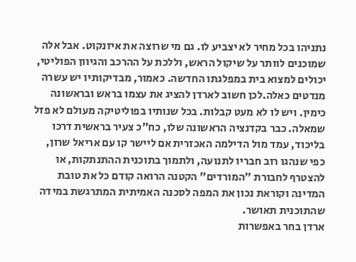נתניהו בכל מחיר לא יצביע לו. גם מי שרוצה את איזנקוט. אבל אלה שמוכנים לוותר על שיקול הראש, וללכת על ההרכב והגיוון הפוליטי, יכולים למצוא בית במפלגתו החדשה. כאמור, מבדיקותיו יש עשרה מנדטים כאלה.לכן חשוב לארדן להציג את עצמו בראש ובראשונה כימין. ויש לו לא מעט קבלות. בכל שנותיו בפוליטיקה מעולם לא פזל שמאלה. כבר בקדנציה הראשונה שלו, כח"כ צעיר בראשית דרכו בליכוד, עמד מול הדילמה האכזרית אם ליישר קו עם אריאל שרון, כפי שנהגו רוב חבריו לתנועה, ולתמוך בתוכנית ההתנתקות, או להצטרף לחבורת "המורדים" הקטנה הרואה קודם כל את טובת המדינה וקוראת נכון את המפה לסכנה האמיתית המתרגשת במידה שהתוכנית תאושר.
ארדן בחר באפשרות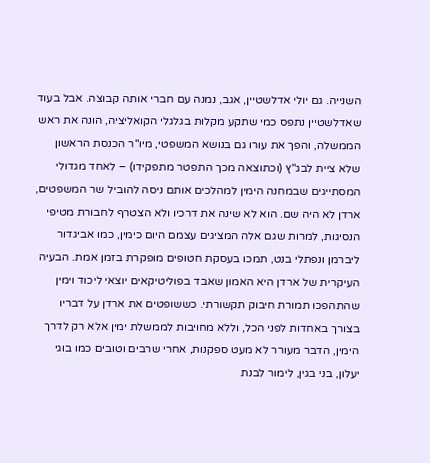השנייה. גם יולי אדלשטיין, אגב, נמנה עם חברי אותה קבוצה. אבל בעוד שאדלשטיין נתפס כמי שתקע מקלות בגלגלי הקואליציה, הונה את ראש הממשלה, והפך את עורו גם בנושא המשפטי, מיו"ר הכנסת הראשון שלא ציית לבג"ץ (וכתוצאה מכך התפטר מתפקידו) – לאחד מגדולי המסתייגים שבמחנה הימין למהלכים אותם ניסה להוביל שר המשפטים, ארדן לא היה שם. הוא לא שינה את דרכיו ולא הצטרף לחבורת מטיפי הנסיגות, למרות שגם אלה המציגים עצמם היום כימין, כמו אביגדור ליברמן ונפתלי בנט, תמכו בעסקת חטופים מופקרת בזמן אמת. הבעיה העיקרית של ארדן היא האמון שאבד בפוליטיקאים יוצאי ליכוד וימין שהתהפכו תמורת חיבוק תקשורתי. כששופטים את ארדן על דבריו בצורך באחדות לפני הכל, וללא מחויבות לממשלת ימין אלא רק לדרך הימין, הדבר מעורר לא מעט ספקנות, אחרי שרבים וטובים כמו בוגי יעלון, בני בגין, לימור לבנת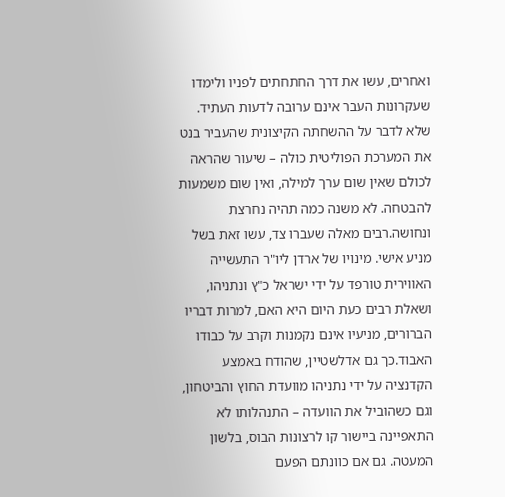ואחרים, עשו את דרך החתחתים לפניו ולימדו שעקרונות העבר אינם ערובה לדעות העתיד. שלא לדבר על ההשחתה הקיצונית שהעביר בנט את המערכת הפוליטית כולה – שיעור שהראה לכולם שאין שום ערך למילה, ואין שום משמעות להבטחה. לא משנה כמה תהיה נחרצת ונחושה.רבים מאלה שעברו צד, עשו זאת בשל מניע אישי. מינויו של ארדן ליו"ר התעשייה האווירית טורפד על ידי ישראל כ"ץ ונתניהו, ושאלת רבים כעת היום היא האם, למרות דבריו הברורים, מניעיו אינם נקמנות וקרב על כבודו האבוד.כך גם אדלשטיין, שהודח באמצע הקדנציה על ידי נתניהו מוועדת החוץ והביטחון, וגם כשהוביל את הוועדה – התנהלותו לא התאפיינה ביישור קו לרצונות הבוס, בלשון המעטה. גם אם כוונתם הפעם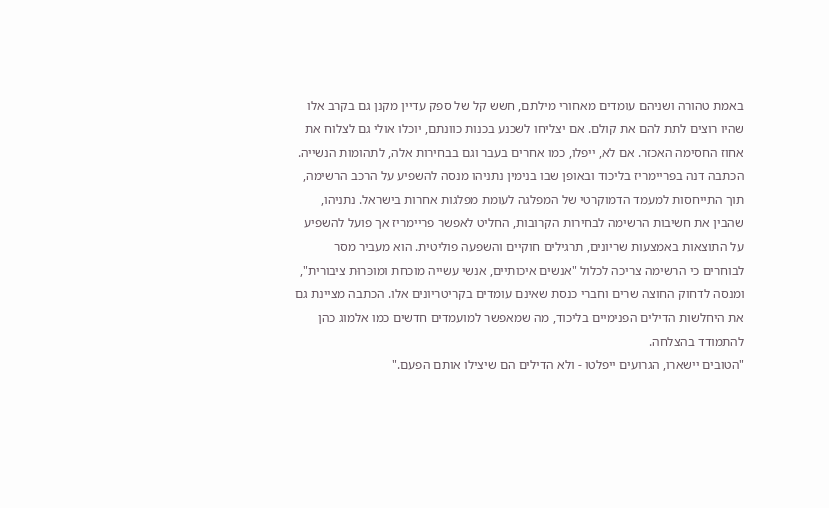באמת טהורה ושניהם עומדים מאחורי מילתם, חשש קל של ספק עדיין מקנן גם בקרב אלו שהיו רוצים לתת להם את קולם. אם יצליחו לשכנע בכנות כוונתם, יוכלו אולי גם לצלוח את אחוז החסימה האכזר. אם לא, ייפלו, כמו אחרים בעבר וגם בבחירות אלה, לתהומות הנשייה.
הכתבה דנה בפריימריז בליכוד ובאופן שבו בנימין נתניהו מנסה להשפיע על הרכב הרשימה, תוך התייחסות למעמד הדמוקרטי של המפלגה לעומת מפלגות אחרות בישראל. נתניהו, שהבין את חשיבות הרשימה לבחירות הקרובות, החליט לאפשר פריימריז אך פועל להשפיע על התוצאות באמצעות שריונים, תרגילים חוקיים והשפעה פוליטית. הוא מעביר מסר לבוחרים כי הרשימה צריכה לכלול "אנשים איכותיים, אנשי עשייה מוכחת ומוכּרוּת ציבורית", ומנסה לדחוק החוצה שרים וחברי כנסת שאינם עומדים בקריטריונים אלו. הכתבה מציינת גם את היחלשות הדילים הפנימיים בליכוד, מה שמאפשר למועמדים חדשים כמו אלמוג כהן להתמודד בהצלחה.
"הטובים יישארו, הגרועים ייפלטו - ולא הדילים הם שיצילו אותם הפעם."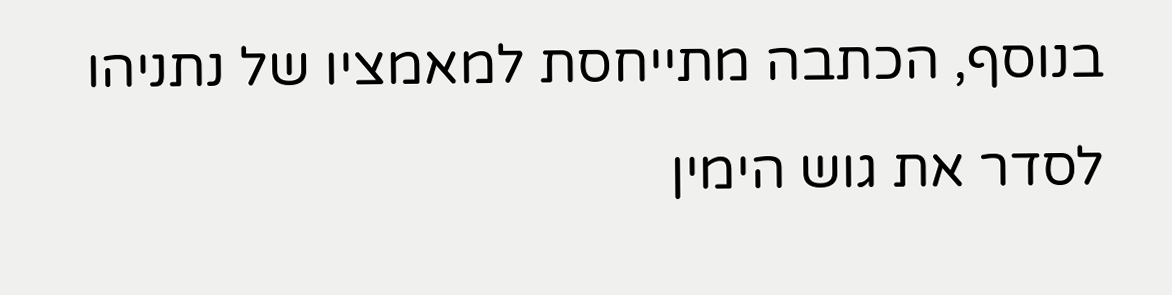בנוסף, הכתבה מתייחסת למאמציו של נתניהו לסדר את גוש הימין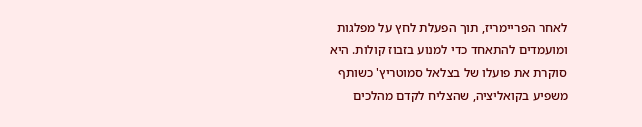לאחר הפריימריז, תוך הפעלת לחץ על מפלגות ומועמדים להתאחד כדי למנוע בזבוז קולות. היא סוקרת את פועלו של בצלאל סמוטריץ' כשותף משפיע בקואליציה, שהצליח לקדם מהלכים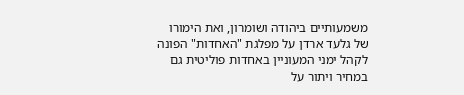משמעותיים ביהודה ושומרון, ואת הימורו של גלעד ארדן על מפלגת "האחדות" הפונה לקהל ימני המעוניין באחדות פוליטית גם במחיר ויתור על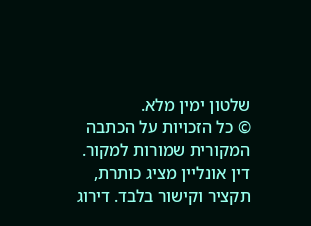שלטון ימין מלא.
© כל הזכויות על הכתבה המקורית שמורות למקור. דין אונליין מציג כותרת, תקציר וקישור בלבד. דירוג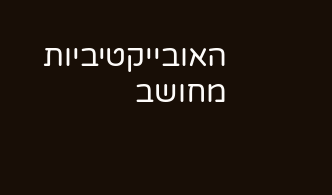האובייקטיביות מחושב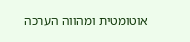אוטומטית ומהווה הערכה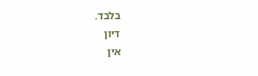בלבד.
דיון
אין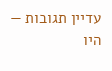עדיין תגובות — היו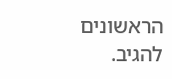הראשונים להגיב.